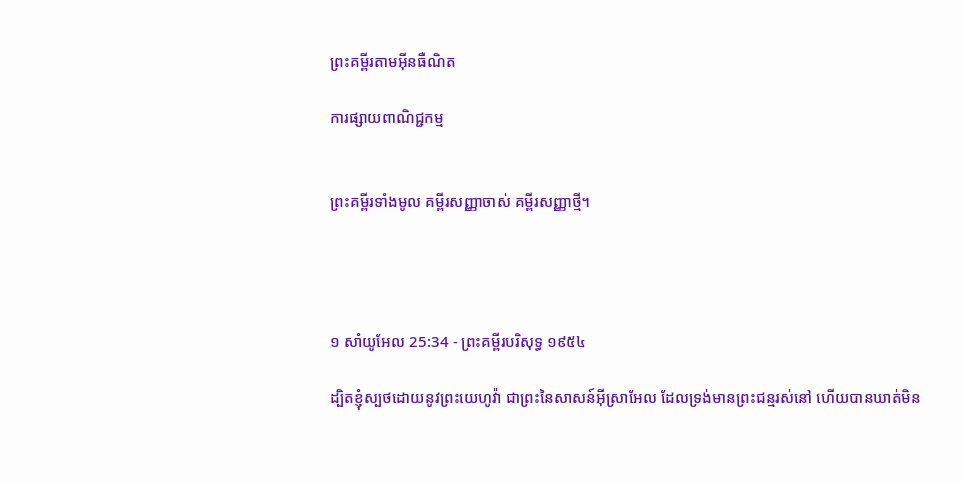ព្រះគម្ពីរតាមអ៊ីនធឺណិត

ការផ្សាយពាណិជ្ជកម្ម


ព្រះគម្ពីរទាំងមូល គម្ពីរសញ្ញាចាស់ គម្ពីរសញ្ញាថ្មី។




១ សាំ‌យូ‌អែល 25:34 - ព្រះគម្ពីរបរិសុទ្ធ ១៩៥៤

ដ្បិតខ្ញុំស្បថដោយនូវព្រះ‌យេហូវ៉ា ជាព្រះនៃសាសន៍អ៊ីស្រាអែល ដែលទ្រង់មានព្រះ‌ជន្មរស់នៅ ហើយបានឃាត់មិន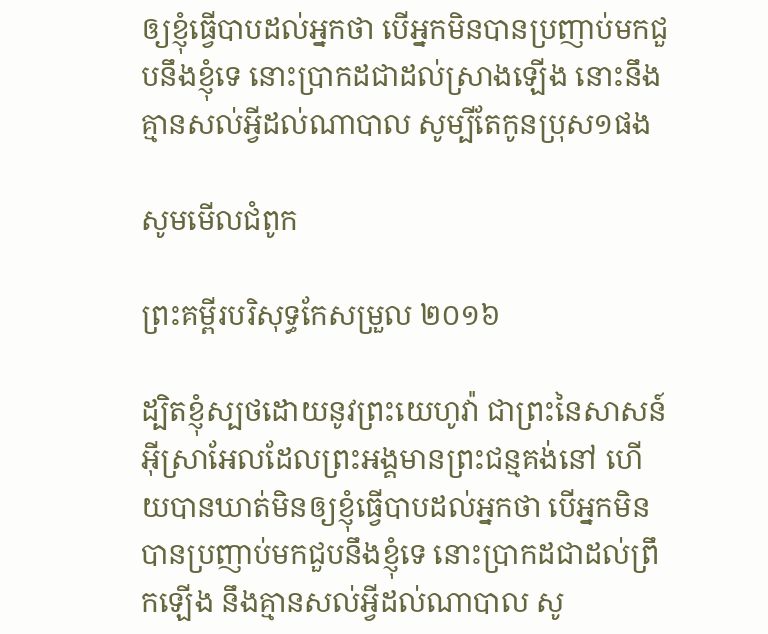ឲ្យខ្ញុំធ្វើបាបដល់អ្នកថា បើអ្នកមិនបានប្រញាប់មកជួបនឹងខ្ញុំទេ នោះប្រាកដជាដល់ស្រាងឡើង នោះនឹងគ្មានសល់អ្វីដល់ណាបាល សូម្បីតែកូនប្រុស១ផង

សូមមើលជំពូក

ព្រះគម្ពីរបរិសុទ្ធកែសម្រួល ២០១៦

ដ្បិតខ្ញុំស្បថដោយនូវព្រះ‌យេហូវ៉ា ជាព្រះនៃសាសន៍អ៊ីស្រា‌អែលដែលព្រះ‌អង្គមានព្រះ‌ជន្មគង់នៅ ហើយបានឃាត់មិនឲ្យខ្ញុំធ្វើបាបដល់អ្នកថា បើអ្នកមិនបានប្រញាប់មកជួបនឹងខ្ញុំទេ នោះប្រាកដជាដល់ព្រឹកឡើង នឹងគ្មានសល់អ្វីដល់ណា‌បាល សូ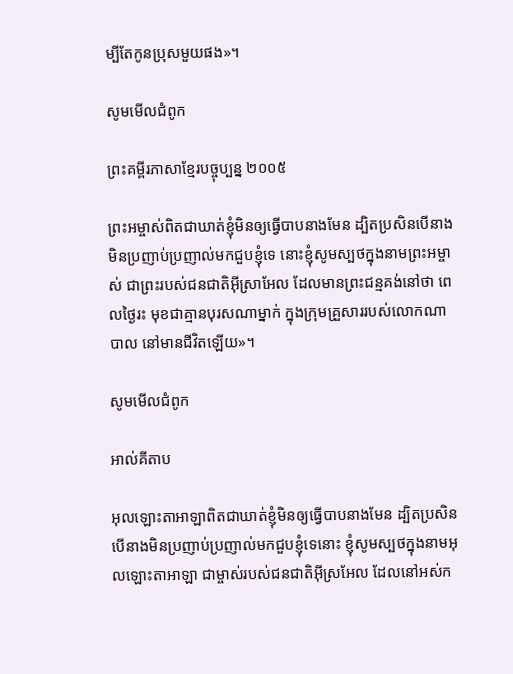ម្បីតែកូនប្រុសមួយផង»។

សូមមើលជំពូក

ព្រះគម្ពីរភាសាខ្មែរបច្ចុប្បន្ន ២០០៥

ព្រះ‌អម្ចាស់ពិតជាឃាត់ខ្ញុំមិនឲ្យធ្វើបាបនាងមែន ដ្បិតប្រសិនបើនាងមិនប្រញាប់‌ប្រញាល់មកជួបខ្ញុំទេ នោះខ្ញុំសូមស្បថក្នុងនាមព្រះ‌អម្ចាស់ ជាព្រះរបស់ជន‌ជាតិអ៊ីស្រា‌អែល ដែលមានព្រះ‌ជន្មគង់នៅថា ពេលថ្ងៃរះ មុខជាគ្មានបុរសណាម្នាក់ ក្នុងក្រុមគ្រួសាររបស់លោកណាបាល នៅមានជីវិតឡើយ»។

សូមមើលជំពូក

អាល់គីតាប

អុលឡោះ‌តាអាឡាពិតជាឃាត់ខ្ញុំមិនឲ្យធ្វើបាបនាងមែន ដ្បិតប្រសិនបើនាងមិនប្រញាប់‌ប្រញាល់មកជួបខ្ញុំទេនោះ ខ្ញុំសូមស្បថក្នុងនាមអុលឡោះ‌តាអាឡា ជាម្ចាស់របស់ជន‌ជាតិអ៊ីស្រ‌អែល ដែលនៅអស់‌ក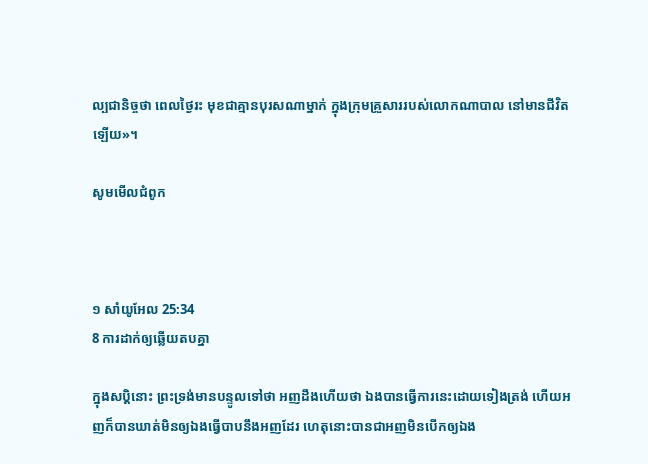ល្បជានិច្ចថា ពេលថ្ងៃរះ មុខជាគ្មានបុរសណាម្នាក់ ក្នុងក្រុមគ្រួសាររបស់លោកណាបាល នៅមានជីវិតឡើយ»។

សូមមើលជំពូក



១ សាំ‌យូ‌អែល 25:34
8 ការដាក់ឲ្យឆ្លើយតបគ្នា

ក្នុងសប្តិនោះ ព្រះ‌ទ្រង់មានបន្ទូលទៅថា អញដឹងហើយថា ឯងបានធ្វើការនេះដោយទៀងត្រង់ ហើយអញក៏បានឃាត់មិនឲ្យឯងធ្វើបាបនឹងអញដែរ ហេតុនោះបានជាអញមិនបើកឲ្យឯង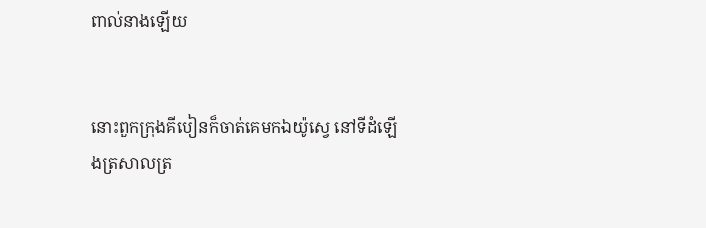ពាល់នាងឡើយ


នោះពួកក្រុងគីបៀនក៏ចាត់គេមកឯយ៉ូស្វេ នៅទីដំឡើងត្រសាលត្រ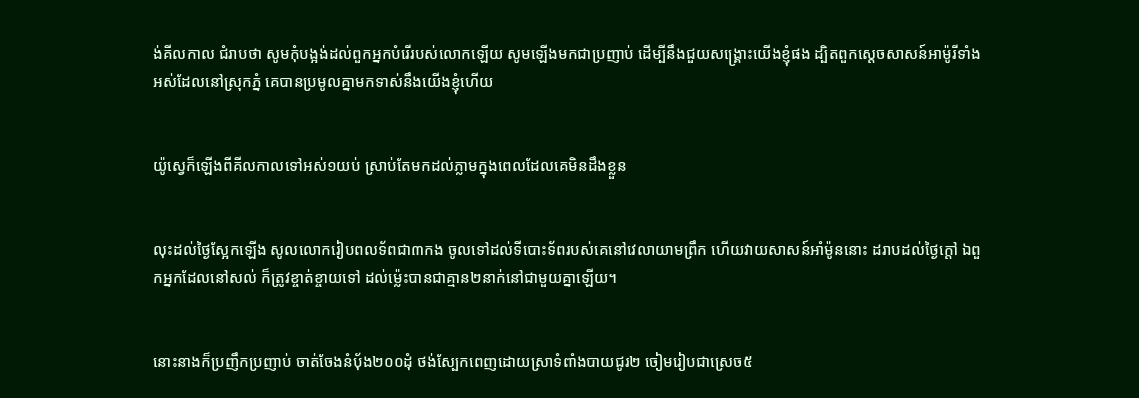ង់គីល‌កាល ជំរាបថា សូមកុំបង្អង់ដល់ពួកអ្នកបំរើរបស់លោកឡើយ សូមឡើងមកជាប្រញាប់ ដើម្បីនឹងជួយសង្គ្រោះយើងខ្ញុំផង ដ្បិតពួកស្ដេចសាសន៍អាម៉ូរីទាំងអស់ដែលនៅស្រុកភ្នំ គេបានប្រមូលគ្នាមកទាស់នឹងយើងខ្ញុំហើយ


យ៉ូស្វេក៏ឡើងពីគីល‌កាលទៅអស់១យប់ ស្រាប់តែមកដល់ភ្លាមក្នុងពេលដែលគេមិនដឹងខ្លួន


លុះដល់ថ្ងៃស្អែកឡើង សូលលោករៀបពលទ័ពជា៣កង ចូលទៅដល់ទីបោះទ័ពរបស់គេនៅវេលាយាមព្រឹក ហើយវាយសាសន៍អាំម៉ូននោះ ដរាបដល់ថ្ងៃក្តៅ ឯពួកអ្នកដែលនៅសល់ ក៏ត្រូវខ្ចាត់ខ្ចាយទៅ ដល់ម៉្លេះបានជាគ្មាន២នាក់នៅជាមួយគ្នាឡើយ។


នោះនាងក៏ប្រញឹក‌ប្រញាប់ ចាត់‌ចែងនំបុ័ង២០០ដុំ ថង់ស្បែកពេញដោយស្រាទំពាំង‌បាយ‌ជូរ២ ចៀមរៀបជាស្រេច៥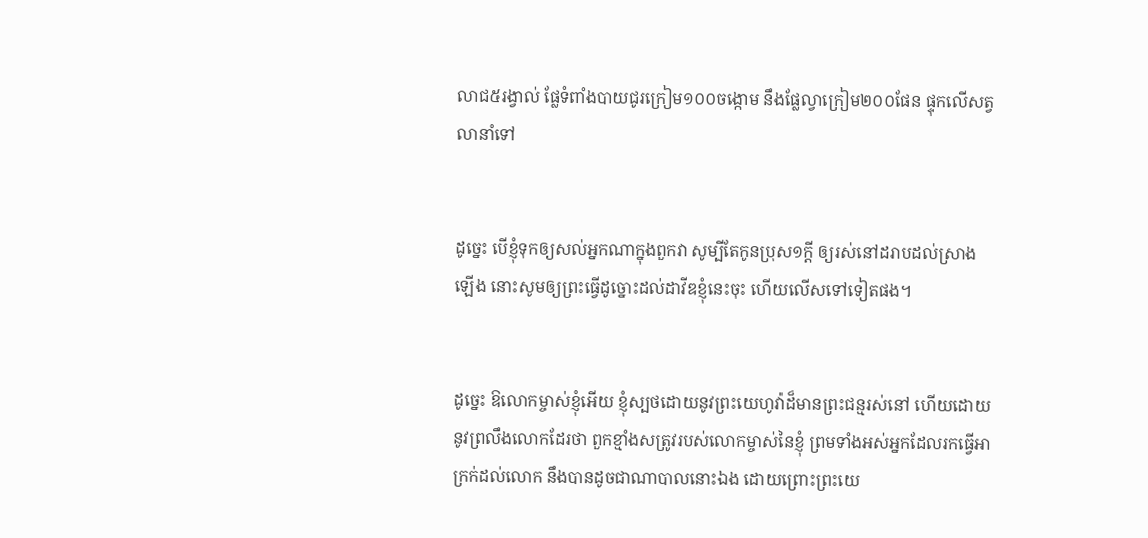លាជ៥រង្វាល់ ផ្លែទំពាំង‌បាយ‌ជូរក្រៀម១០០ចង្កោម នឹងផ្លែល្វាក្រៀម២០០ផែន ផ្ទុកលើសត្វលានាំទៅ


ដូច្នេះ បើខ្ញុំទុកឲ្យសល់អ្នកណាក្នុងពួកវា សូម្បីតែកូនប្រុស១ក្តី ឲ្យរស់នៅដរាបដល់ស្រាងឡើង នោះសូមឲ្យព្រះធ្វើដូច្នោះដល់ដាវីឌខ្ញុំនេះចុះ ហើយលើសទៅទៀតផង។


ដូច្នេះ ឱលោកម្ចាស់ខ្ញុំអើយ ខ្ញុំស្បថដោយនូវព្រះ‌យេហូវ៉ាដ៏មានព្រះ‌ជន្មរស់នៅ ហើយដោយនូវព្រលឹងលោកដែរថា ពួកខ្មាំងសត្រូវរបស់លោកម្ចាស់នៃខ្ញុំ ព្រមទាំងអស់អ្នកដែលរកធ្វើអាក្រក់ដល់លោក នឹងបានដូចជាណាបាលនោះឯង ដោយព្រោះព្រះ‌យេ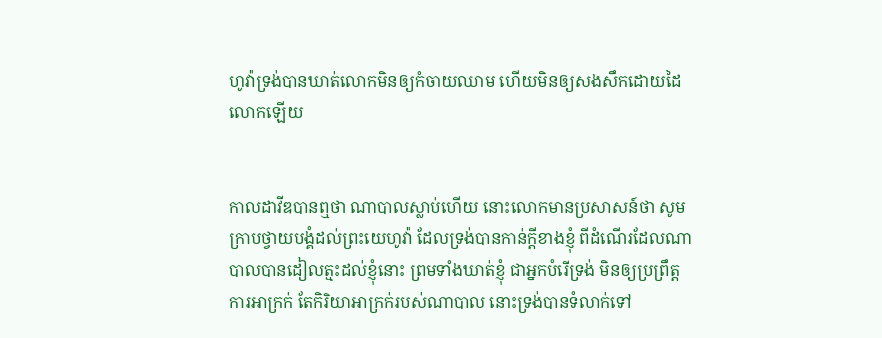ហូវ៉ាទ្រង់បានឃាត់លោកមិនឲ្យកំចាយឈាម ហើយមិនឲ្យសង‌សឹកដោយដៃលោកឡើយ


កាលដាវីឌបានឮថា ណាបាលស្លាប់ហើយ នោះលោកមានប្រសាសន៍ថា សូមក្រាបថ្វាយ‌បង្គំដល់ព្រះ‌យេហូវ៉ា ដែលទ្រង់បានកាន់ក្តីខាងខ្ញុំ ពីដំណើរដែលណាបាលបានដៀល‌ត្មះដល់ខ្ញុំនោះ ព្រមទាំងឃាត់ខ្ញុំ ជាអ្នកបំរើទ្រង់ មិនឲ្យប្រព្រឹត្តការអាក្រក់ តែកិរិយាអាក្រក់របស់ណាបាល នោះទ្រង់បានទំលាក់ទៅ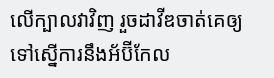លើក្បាលវាវិញ រួចដាវីឌចាត់គេឲ្យទៅស្នើការនឹងអ័ប៊ី‌កែល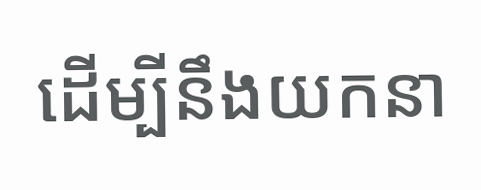ដើម្បីនឹងយកនា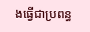ងធ្វើជាប្រពន្ធ